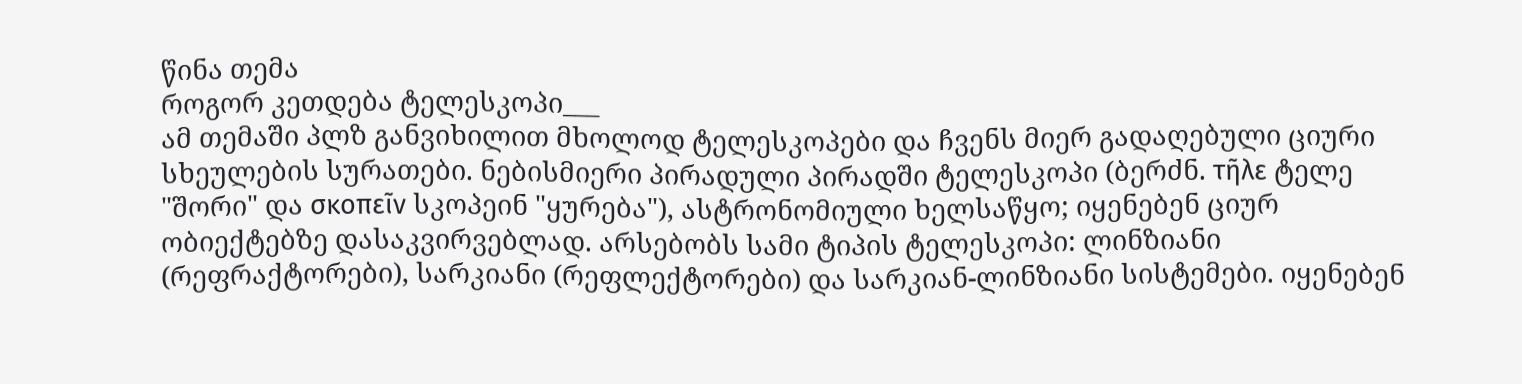წინა თემა
როგორ კეთდება ტელესკოპი___
ამ თემაში პლზ განვიხილით მხოლოდ ტელესკოპები და ჩვენს მიერ გადაღებული ციური სხეულების სურათები. ნებისმიერი პირადული პირადში ტელესკოპი (ბერძნ. τῆλε ტელე "შორი" და σκοπεῖν სკოპეინ "ყურება"), ასტრონომიული ხელსაწყო; იყენებენ ციურ ობიექტებზე დასაკვირვებლად. არსებობს სამი ტიპის ტელესკოპი: ლინზიანი (რეფრაქტორები), სარკიანი (რეფლექტორები) და სარკიან-ლინზიანი სისტემები. იყენებენ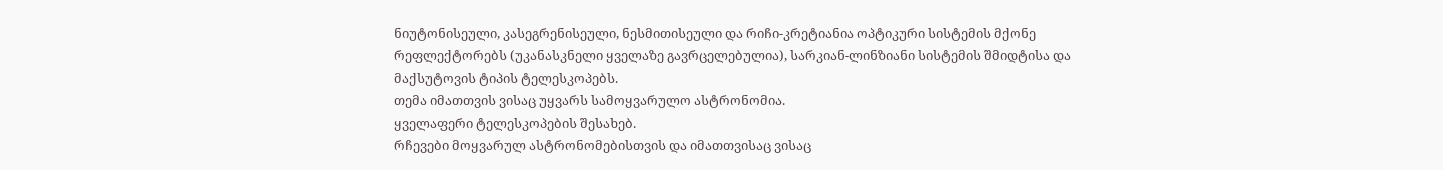ნიუტონისეული, კასეგრენისეული, ნესმითისეული და რიჩი-კრეტიანია ოპტიკური სისტემის მქონე რეფლექტორებს (უკანასკნელი ყველაზე გავრცელებულია), სარკიან-ლინზიანი სისტემის შმიდტისა და მაქსუტოვის ტიპის ტელესკოპებს.
თემა იმათთვის ვისაც უყვარს სამოყვარულო ასტრონომია.
ყველაფერი ტელესკოპების შესახებ.
რჩევები მოყვარულ ასტრონომებისთვის და იმათთვისაც ვისაც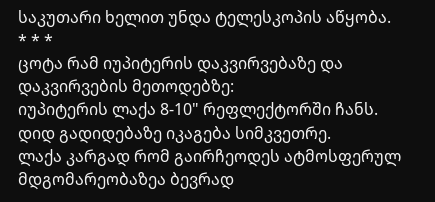საკუთარი ხელით უნდა ტელესკოპის აწყობა.
* * *
ცოტა რამ იუპიტერის დაკვირვებაზე და დაკვირვების მეთოდებზე:
იუპიტერის ლაქა 8-10" რეფლექტორში ჩანს.
დიდ გადიდებაზე იკაგება სიმკვეთრე.
ლაქა კარგად რომ გაირჩეოდეს ატმოსფერულ მდგომარეობაზეა ბევრად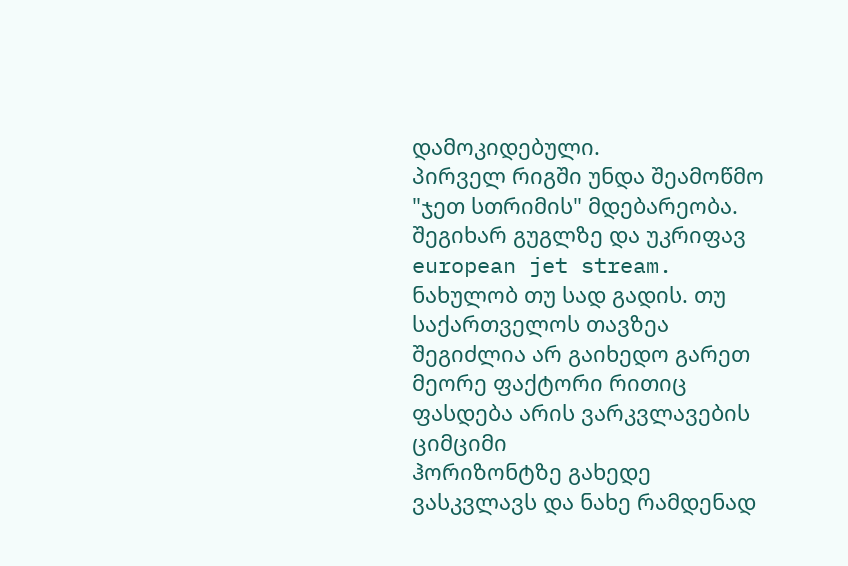დამოკიდებული.
პირველ რიგში უნდა შეამოწმო "ჯეთ სთრიმის" მდებარეობა.
შეგიხარ გუგლზე და უკრიფავ european jet stream. ნახულობ თუ სად გადის. თუ საქართველოს თავზეა შეგიძლია არ გაიხედო გარეთ
მეორე ფაქტორი რითიც ფასდება არის ვარკვლავების ციმციმი
ჰორიზონტზე გახედე ვასკვლავს და ნახე რამდენად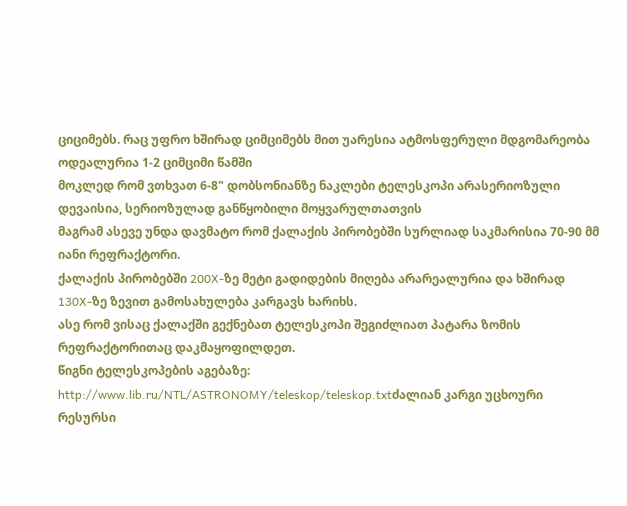ციციმებს. რაც უფრო ხშირად ციმციმებს მით უარესია ატმოსფერული მდგომარეობა
ოდეალურია 1-2 ციმციმი წამში
მოკლედ რომ ვთხვათ 6-8" დობსონიანზე ნაკლები ტელესკოპი არასერიოზული დევაისია, სერიოზულად განწყობილი მოყვარულთათვის
მაგრამ ასევე უნდა დავმატო რომ ქალაქის პირობებში სურლიად საკმარისია 70-90 მმ იანი რეფრაქტორი.
ქალაქის პირობებში 200X-ზე მეტი გადიდების მიღება არარეალურია და ხშირად 130X-ზე ზევით გამოსახულება კარგავს ხარიხს.
ასე რომ ვისაც ქალაქში გექნებათ ტელესკოპი შეგიძლიათ პატარა ზომის რეფრაქტორითაც დაკმაყოფილდეთ.
წიგნი ტელესკოპების აგებაზე:
http://www.lib.ru/NTL/ASTRONOMY/teleskop/teleskop.txtძალიან კარგი უცხოური რესურსი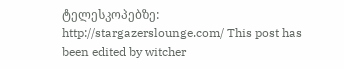ტელესკოპებზე:
http://stargazerslounge.com/ This post has been edited by witcher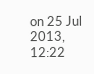on 25 Jul 2013, 12:22